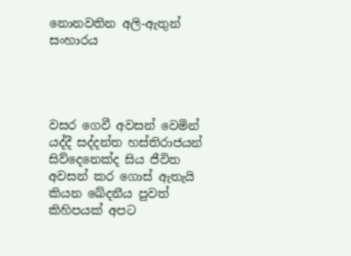නොනවතින අලි-ඇතුන් සංහාරය




වසර ගෙවී අවසන් වෙමින් යද්දී සද්දන්ත හස්තිරාජයන් සිව්දෙනෙක්ද සිය ජීවිත අවසන් කර ගොස් ඇතැයි කියන ඛේදනීය පුවත් කිහිපයක් අපට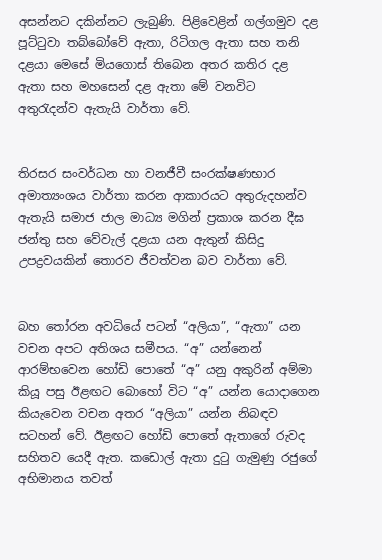අසන්නට දකින්නට ලැබුණි. පිළිවෙළින් ගල්ගමුව දළ පූට්ටුවා තබ්බෝවේ ඇතා, රිටිගල ඇතා සහ තනි දළයා මෙසේ මියගොස් තිබෙන අතර කතිර දළ ඇතා සහ මහසෙන් දළ ඇතා මේ වනවිට අතුරැදන්ව ඇතැයි වාර්තා වේ.


තිරසර සංවර්ධන හා වනජීවී සංරක්ෂණභාර අමාත්‍යංශය වාර්තා කරන ආකාරයට අතුරුදහන්ව ඇතැයි සමාජ ජාල මාධ්‍ය මගින් ප්‍රකාශ කරන දීඝ ජන්තු සහ වේවැල් දළයා යන ඇතුන් කිසිදු උපද්‍රවයකින් තොරව ජීවත්වන බව වාර්තා වේ.


බහ තෝරන අවධියේ පටන් “අලියා”, “ඇතා” යන වචන අපට අතිශය සමීපය. “අ” යන්නෙන් ආරම්භවෙන හෝඩි පොතේ “අ” යනු අකුරින් අම්මා කියූ පසු ඊළඟට බොහෝ විට “අ” යන්න යොදාගෙන කියැවෙන වචන අතර “අලියා” යන්න නිබඳව සටහන් වේ. ඊළඟට හෝඩි පොතේ ඇතාගේ රුවද සහිතව යෙදී ඇත. කඩොල් ඇතා දුටු ගැමුණු රජුගේ අභිමානය තවත්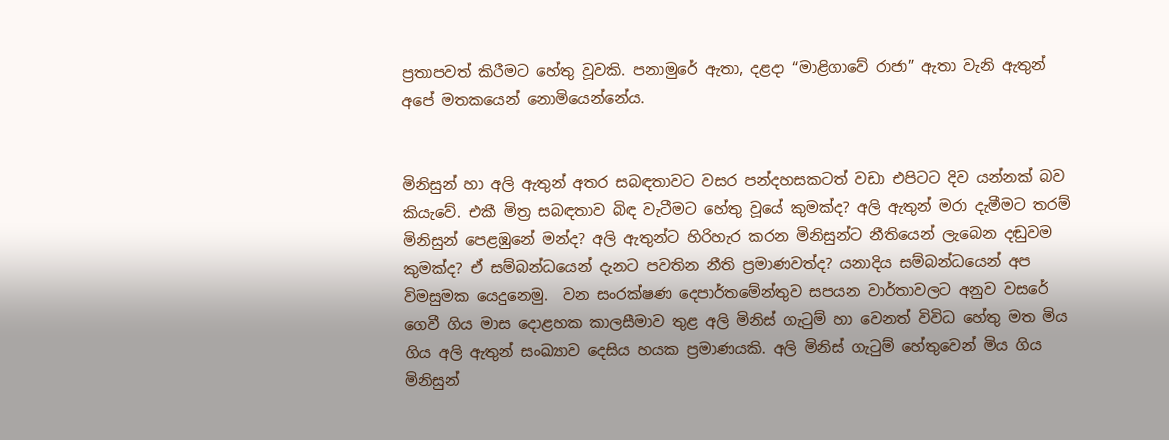ප්‍රතාපවත් කිරීමට හේතු වූවකි. පනාමුරේ ඇතා, දළදා “මාළිගාවේ රාජා” ඇතා වැනි ඇතුන් අපේ මතකයෙන් නොමියෙන්නේය.


මිනිසුන් හා අලි ඇතුන් අතර සබඳතාවට වසර පන්දහසකටත් වඩා එපිටට දිව යන්නක් බව කියැවේ. එකී මිත්‍ර සබඳතාව බිඳ වැටීමට හේතු වූයේ කුමක්ද? අලි ඇතුන් මරා දැමීමට තරම් මිනිසුන් පෙළඹුනේ මන්ද? අලි ඇතුන්ට හිරිහැර කරන මිනිසුන්ට නීතියෙන් ලැබෙන දඬුවම කුමක්ද? ඒ සම්බන්ධයෙන් දැනට පවතින නීති ප්‍රමාණවත්ද? යනාදිය සම්බන්ධයෙන් අප විමසුමක යෙදුනෙමු.  වන සංරක්ෂණ දෙපාර්තමේන්තුව සපයන වාර්තාවලට අනුව වසරේ ගෙවී ගිය මාස දොළහක කාලසීමාව තුළ අලි මිනිස් ගැටුම් හා වෙනත් විවිධ හේතු මත මිය ගිය අලි ඇතුන් සංඛ්‍යාව දෙසිය හයක ප්‍රමාණයකි. අලි මිනිස් ගැටුම් හේතුවෙන් මිය ගිය මිනිසුන්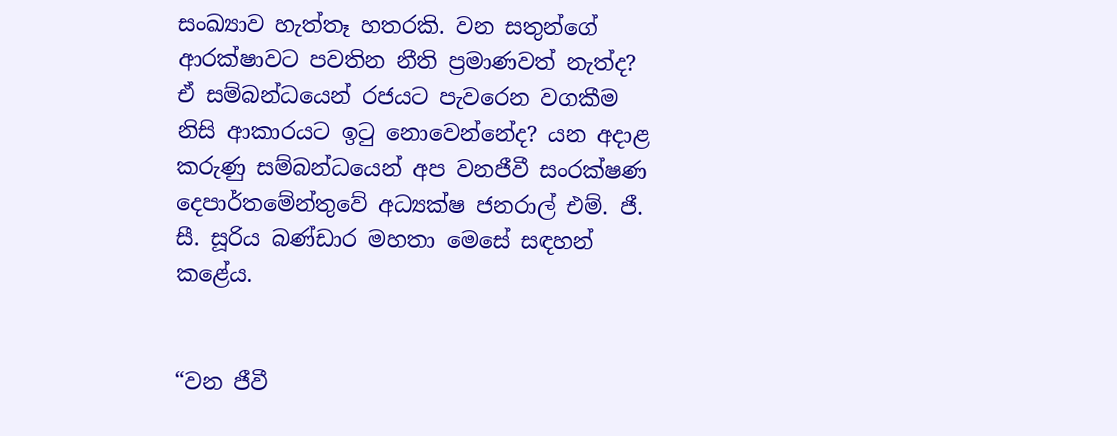සංඛ්‍යාව හැත්තෑ හතරකි. වන සතුන්ගේ ආරක්ෂාවට පවතින නීති ප්‍රමාණවත් නැත්ද? ඒ සම්බන්ධයෙන් රජයට පැවරෙන වගකීම නිසි ආකාරයට ඉටු නොවෙන්නේද? යන අදාළ කරුණු සම්බන්ධයෙන් අප වනජීවී සංරක්ෂණ දෙපාර්තමේන්තුවේ අධ්‍යක්ෂ ජනරාල් එම්. ජී. සී. සූරිය බණ්ඩාර මහතා මෙසේ සඳහන් කළේය.


“වන ජීවී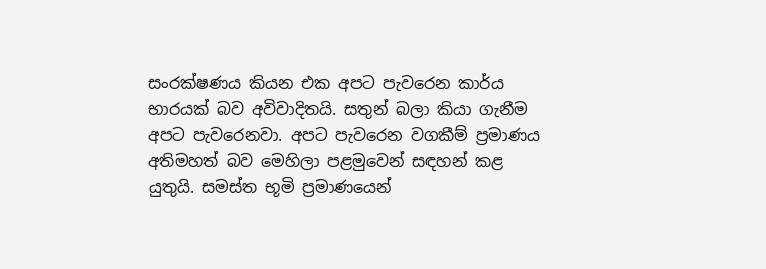සංරක්ෂණය කියන එක අපට පැවරෙන කාර්ය භාරයක් බව අවිවාදිතයි. සතුන් බලා කියා ගැනීම අපට පැවරෙනවා. අපට පැවරෙන වගකීම් ප්‍රමාණය අතිමහත් බව මෙහිලා පළමුවෙන් සඳහන් කළ යුතුයි. සමස්ත භූමි ප්‍රමාණයෙන්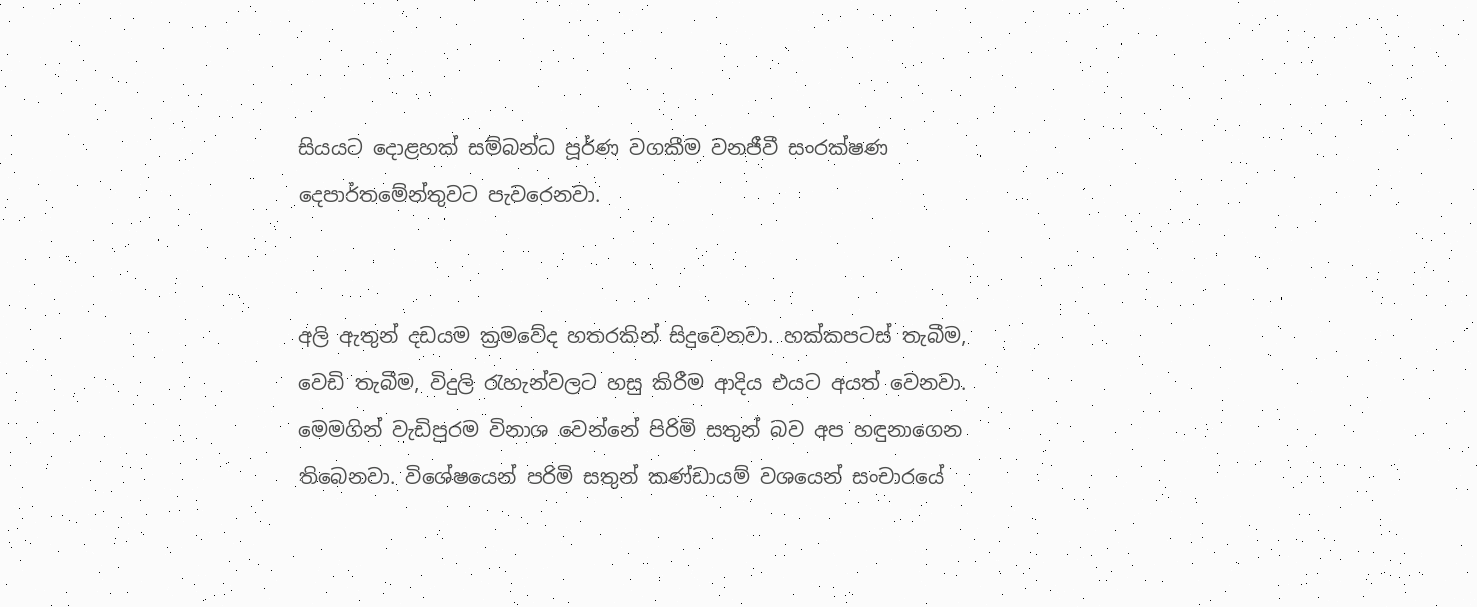සියයට දොළහක් සම්බන්ධ පූර්ණ වගකීම වනජීවී සංරක්ෂණ දෙපාර්තමේන්තුවට පැවරෙනවා.


අලි ඇතුන් දඩයම ක්‍රමවේද හතරකින් සිදුවෙනවා. හක්කපටස් තැබීම, වෙඩි තැබීම, විදුලි රැහැන්වලට හසු කිරීම ආදිය එයට අයත් වෙනවා. මෙමගින් වැඩිපුරම විනාශ වෙන්නේ පිරිමි සතුන් බව අප හඳුනාගෙන තිබෙනවා. විශේෂයෙන් පරිමි සතුන් කණ්ඩායම් වශයෙන් සංචාරයේ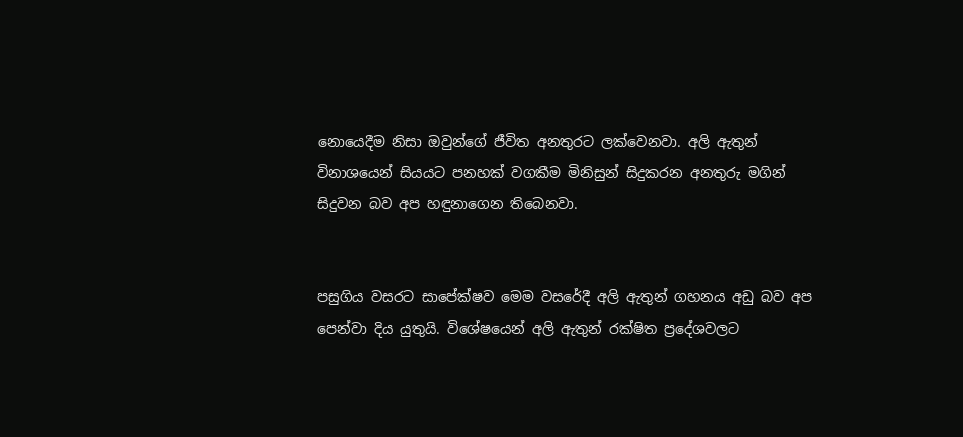නොයෙදීම නිසා ඔවුන්ගේ ජීවිත අනතුරට ලක්වෙනවා. අලි ඇතුන් විනාශයෙන් සියයට පනහක් වගකීම මිනිසුන් සිදුකරන අනතුරු මගින් සිදුවන බව අප හඳුනාගෙන තිබෙනවා.


පසුගිය වසරට සාපේක්ෂව මෙම වසරේදී අලි ඇතුන් ගහනය අඩු බව අප පෙන්වා දිය යුතුයි. විශේෂයෙන් අලි ඇතුන් රක්ෂිත ප්‍රදේශවලට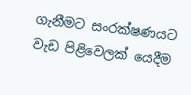ගැනීමට සංරක්ෂණයට වැඩ පිළිවෙලක් යෙදීම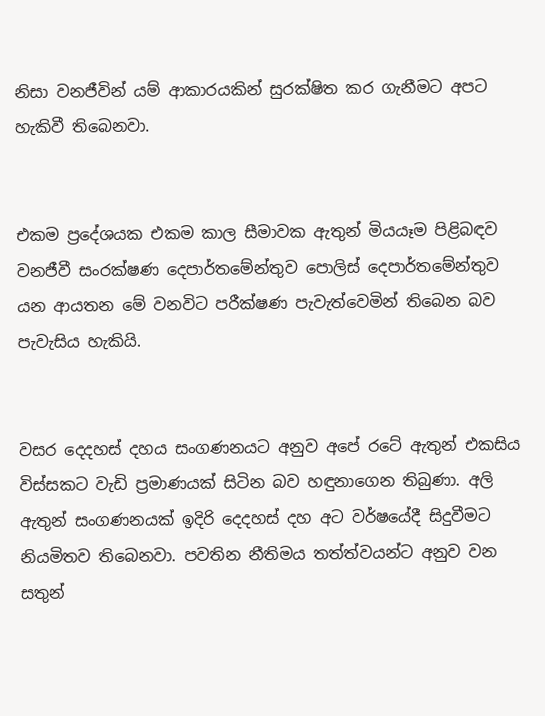නිසා වනජීවින් යම් ආකාරයකින් සුරක්ෂිත කර ගැනීමට අපට හැකිවී තිබෙනවා.


එකම ප්‍රදේශයක එකම කාල සීමාවක ඇතුන් මියයෑම පිළිබඳව වනජීවී සංරක්ෂණ දෙපාර්තමේන්තුව පොලිස් දෙපාර්තමේන්තුව යන ආයතන මේ වනවිට පරීක්ෂණ පැවැත්වෙමින් තිබෙන බව පැවැසිය හැකියි.


වසර දෙදහස් දහය සංගණනයට අනුව අපේ රටේ ඇතුන් එකසිය විස්සකට වැඩි ප්‍රමාණයක් සිටින බව හඳුනාගෙන තිබුණා. අලි ඇතුන් සංගණනයක් ඉදිරි දෙදහස් දහ අට වර්ෂයේදී සිදුවීමට නියමිතව තිබෙනවා. පවතින නීතිමය තත්ත්වයන්ට අනුව වන සතුන්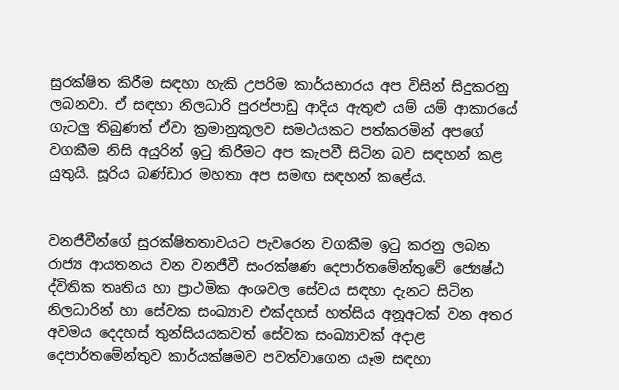සුරක්ෂිත කිරීම සඳහා හැකි උපරිම කාර්යභාරය අප විසින් සිදුකරනු ලබනවා. ඒ සඳහා නිලධාරි පුරප්පාඩු ආදිය ඇතුළු යම් යම් ආකාරයේ ගැටලු තිබුණත් ඒවා ක්‍රමානුකූලව සමථයකට පත්කරමින් අපගේ වගකීම නිසි අයුරින් ඉටු කිරීමට අප කැපවී සිටින බව සඳහන් කළ යුතුයි. සූරිය බණ්ඩාර මහතා අප සමඟ සඳහන් කළේය.


වනජීවීන්ගේ සුරක්ෂිතතාවයට පැවරෙන වගකීම ඉටු කරනු ලබන රාජ්‍ය ආයතනය වන වනජීවී සංරක්ෂණ දෙපාර්තමේන්තුවේ ජ්‍යෙෂ්ඨ ද්විතික තෘතිය හා ප්‍රාථමික අංශවල සේවය සඳහා දැනට සිටින නිලධාරින් හා සේවක සංඛ්‍යාව එක්දහස් හත්සිය අනූඅටක් වන අතර අවමය දෙදහස් තුන්සියයකවත් සේවක සංඛ්‍යාවක් අදාළ දෙපාර්තමේන්තුව කාර්යක්ෂමව පවත්වාගෙන යෑම සඳහා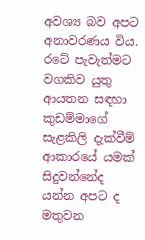අවශ්‍ය බව අපට අනාවරණය විය. රටේ පැවැත්මට වගකිව යුතු ආයතන සඳහා කුඩම්මාගේ සැළකිලි දැක්වීම් ආකාරයේ යමක් සිදුවන්නේද යන්න අපට ද මතුවන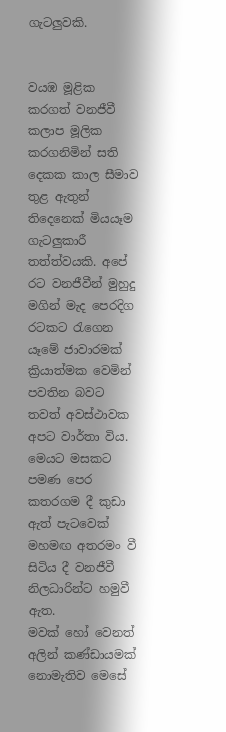ගැටලුවකි.


වයඹ මූළික කරගත් වනජීවී කලාප මූලික කරගනිමින් සති දෙකක කාල සීමාව තුළ ඇතුන් තිදෙනෙක් මියයෑම ගැටලුකාරී තත්ත්වයකි. අපේ රට වනජීවීන් මුහුදු මගින් මැද පෙරදිග රටකට රැගෙන යෑමේ ජාවාරමක් ක්‍රියාත්මක වෙමින් පවතින බවට තවත් අවස්ථාවක අපට වාර්තා විය. මෙයට මසකට පමණ පෙර කතරගම දී කුඩා ඇත් පැටවෙක් මහමඟ අතරමං වී සිටිය දී වනජීවී නිලධාරින්ට හමුවී ඇත.
මවක් හෝ වෙනත් අලින් කණ්ඩායමක් නොමැතිව මෙසේ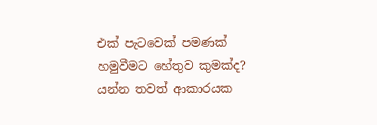එක් පැටවෙක් පමණක් හමුවීමට හේතුව කුමක්ද? යන්න තවත් ආකාරයක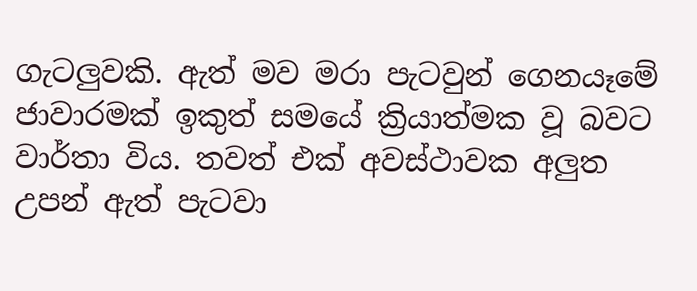ගැටලුවකි. ඇත් මව මරා පැටවුන් ගෙනයෑමේ ජාවාරමක් ඉකුත් සමයේ ක්‍රියාත්මක වූ බවට වාර්තා විය. තවත් එක් අවස්ථාවක අලුත උපන් ඇත් පැටවා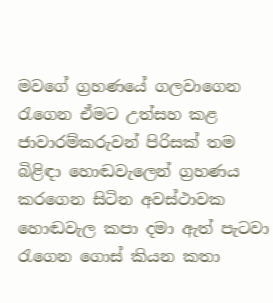මවගේ ග්‍රහණයේ ගලවාගෙන රැගෙන ඒමට උත්සහ කළ ජාවාරම්කරුවන් පිරිසක් තම බිළිඳා හොඬවැලෙන් ග්‍රහණය කරගෙන සිටින අවස්ථාවක හොඬවැල කපා දමා ඇත් පැටවා රැගෙන ගොස් කියන කතා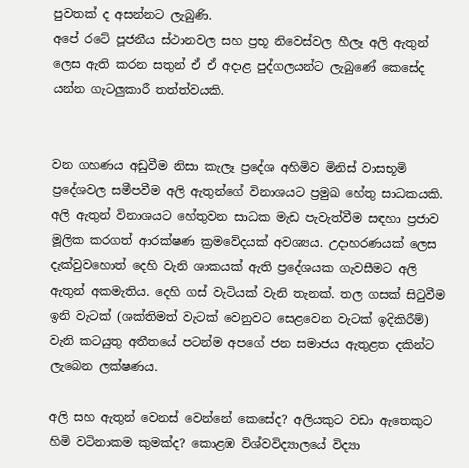පුවතක් ද අසන්නට ලැබුණි.
අපේ රටේ පූජනීය ස්ථානවල සහ ප්‍රභූ නිවෙස්වල හීලෑ අලි ඇතුන් ලෙස ඇති කරන සතුන් ඒ ඒ අදාළ පුද්ගලයන්ට ලැබුණේ කෙසේද යන්න ගැටලුකාරී තත්ත්වයකි.


වන ගහණය අඩුවීම නිසා කැලෑ ප්‍රදේශ අහිමිව මිනිස් වාසභූමි ප්‍රදේශවල සමීපවීම අලි ඇතුන්ගේ විනාශයට ප්‍රමුඛ හේතු සාධකයකි. අලි ඇතුන් විනාශයට හේතුවන සාධක මැඩ පැවැත්වීම සඳහා ප්‍රජාව මූලික කරගත් ආරක්ෂණ ක්‍රමවේදයක් අවශ්‍යය. උදාහරණයක් ලෙස දැක්වුවහොත් දෙහි වැනි ශාකයක් ඇති ප්‍රදේශයක ගැවසීමට අලි ඇතුන් අකමැතිය. දෙහි ගස් වැටියක් වැනි තැනක්. තල ගසක් සිටුවීම ඉනි වැටක් (ශක්තිමත් වැටක් වෙනුවට සෙළවෙන වැටක් ඉදිකිරීම්) වැනි කටයුතු අතීතයේ පටන්ම අපගේ ජන සමාජය ඇතුළත දකින්ට ලැබෙන ලක්ෂණය.

අලි සහ ඇතුන් වෙනස් වෙන්නේ කෙසේද? අලියකුට වඩා ඇතෙකුට හිමි වටිනාකම කුමක්ද? කොළඹ විශ්වවිද්‍යාලයේ විද්‍යා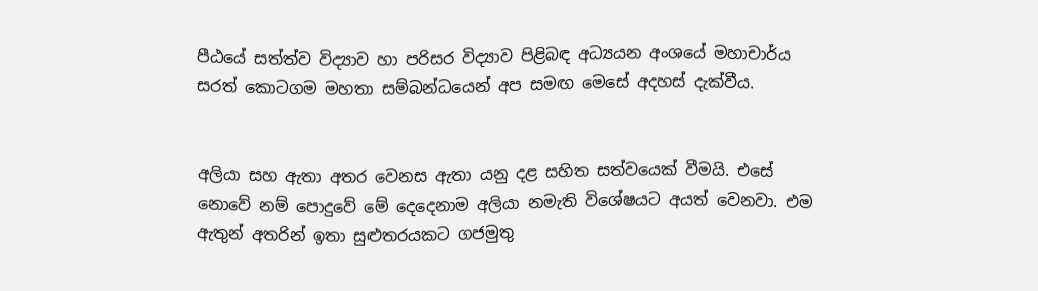පීඨයේ සත්ත්ව විද්‍යාව හා පරිසර විද්‍යාව පිළිබඳ අධ්‍යයන අංශයේ මහාචාර්ය සරත් කොටගම මහතා සම්බන්ධයෙන් අප සමඟ මෙසේ අදහස් දැක්වීය.


අලියා සහ ඇතා අතර වෙනස ඇතා යනු දළ සහිත සත්වයෙක් වීමයි. එසේ නොවේ නම් පොදුවේ මේ දෙදෙනාම අලියා නමැති විශේෂයට අයත් වෙනවා. එම ඇතුන් අතරින් ඉතා සුළුතරයකට ගජමුතු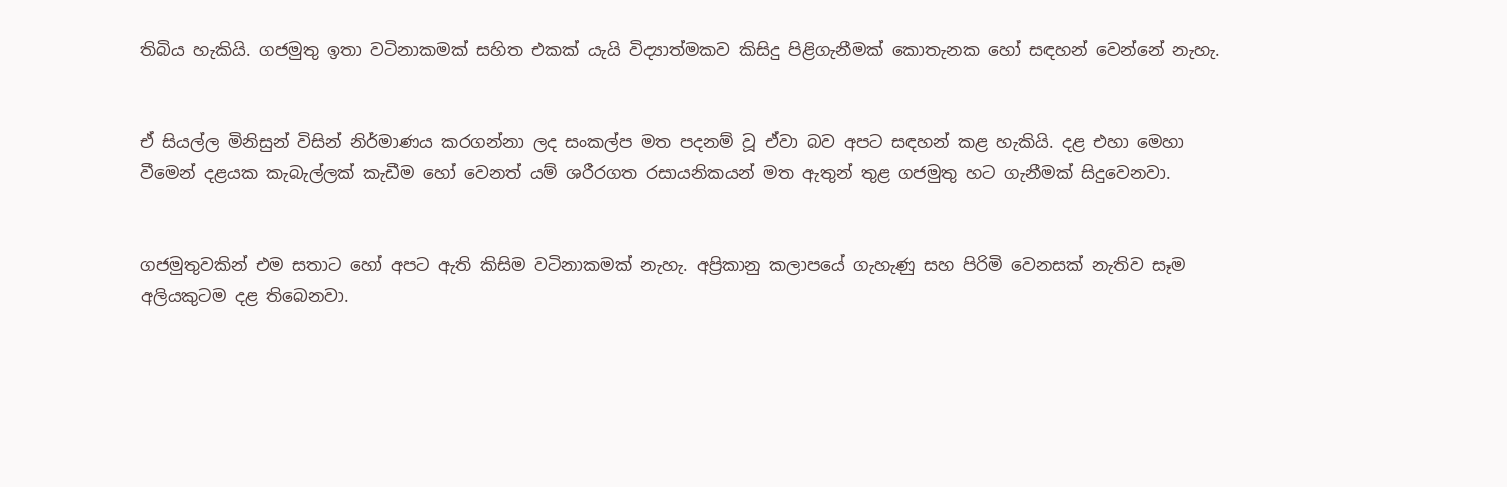තිබිය හැකියි. ගජමුතු ඉතා වටිනාකමක් සහිත එකක් යැයි විද්‍යාත්මකව කිසිදු පිළිගැනීමක් කොතැනක හෝ සඳහන් වෙන්නේ නැහැ.


ඒ සියල්ල මිනිසුන් විසින් නිර්මාණය කරගන්නා ලද සංකල්ප මත පදනම් වූ ඒවා බව අපට සඳහන් කළ හැකියි. දළ එහා මෙහා වීමෙන් දළයක කැබැල්ලක් කැඩීම හෝ වෙනත් යම් ශරීරගත රසායනිකයන් මත ඇතුන් තුළ ගජමුතු හට ගැනීමක් සිදුවෙනවා.


ගජමුතුවකින් එම සතාට හෝ අපට ඇති කිසිම වටිනාකමක් නැහැ. අප්‍රිකානු කලාපයේ ගැහැණු සහ පිරිමි වෙනසක් නැතිව සෑම අලියකුටම දළ තිබෙනවා.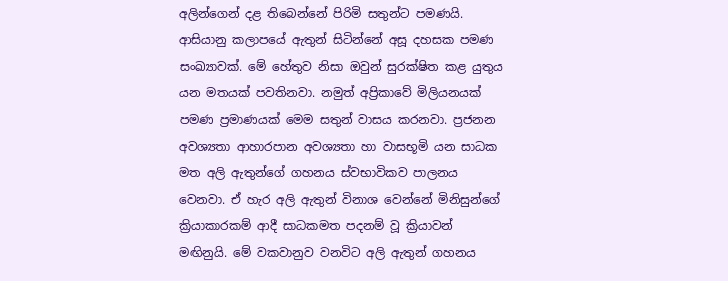අලින්ගෙන් දළ තිබෙන්නේ පිරිමි සතුන්ට පමණයි. ආසියානු කලාපයේ ඇතුන් සිටින්නේ අසූ දහසක පමණ සංඛ්‍යාවක්. මේ හේතුව නිසා ඔවුන් සුරක්ෂිත කළ යුතුය යන මතයක් පවතිනවා. නමුත් අප්‍රිකාවේ මිලියනයක් පමණ ප්‍රමාණයක් මෙම සතුන් වාසය කරනවා. ප්‍රජනන අවශ්‍යතා ආහාරපාන අවශ්‍යතා හා වාසභූමි යන සාධක මත අලි ඇතුන්ගේ ගහනය ස්වභාවිකව පාලනය වෙනවා. ඒ හැර අලි ඇතුන් විනාශ වෙන්නේ මිනිසුන්ගේ ක්‍රියාකාරකම් ආදී සාධකමත පදනම් වූ ක්‍රියාවන් මඟිනුයි. මේ වකවානුව වනවිට අලි ඇතුන් ගහනය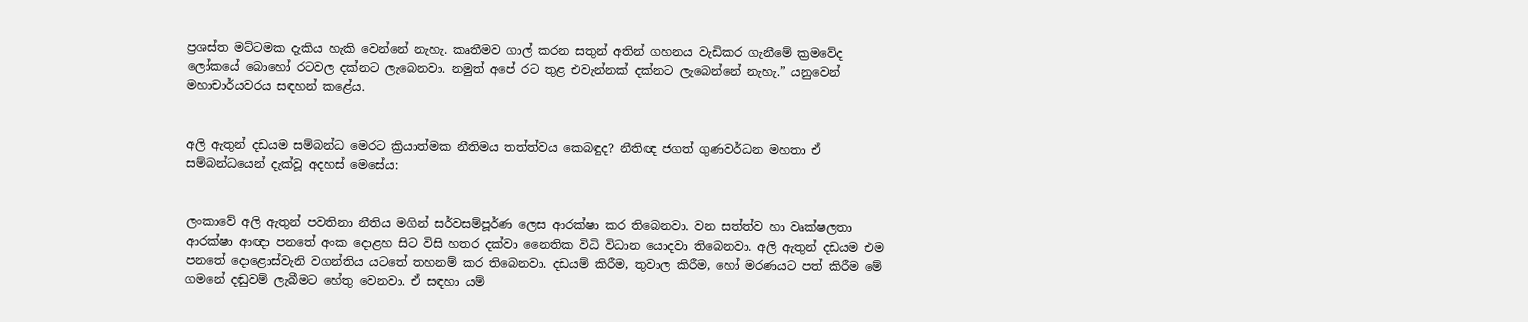ප්‍රශස්ත මට්ටමක දැකිය හැකි වෙන්නේ නැහැ. කෘතීමව ගාල් කරන සතුන් අතින් ගහනය වැඩිකර ගැනීමේ ක්‍රමවේද ලෝකයේ බොහෝ රටවල දක්නට ලැබෙනවා. නමුත් අපේ රට තුළ එවැන්නක් දක්නට ලැබෙන්නේ නැහැ.” යනුවෙන් මහාචාර්යවරය සඳහන් කළේය.


අලි ඇතුන් දඩයම සම්බන්ධ මෙරට ක්‍රියාත්මක නීතිමය තත්ත්වය කෙබඳුද? නීතිඥ ජගත් ගුණවර්ධන මහතා ඒ සම්බන්ධයෙන් දැක්වූ අදහස් මෙසේය:


ලංකාවේ අලි ඇතුන් පවතිනා නීතිය මගින් සර්වසම්පූර්ණ ලෙස ආරක්ෂා කර තිබෙනවා. වන සත්ත්ව හා වෘක්ෂලතා ආරක්ෂා ආඥා පනතේ අංක දොළහ සිට විසි හතර දක්වා නෛතික විධි විධාන යොදවා තිබෙනවා. අලි ඇතුන් දඩයම එම පනතේ දොළොස්වැනි වගන්තිය යටතේ තහනම් කර තිබෙනවා. දඩයම් කිරීම, තුවාල කිරීම, හෝ මරණයට පත් කිරීම මේ ගමනේ දඬුවම් ලැබීමට හේතු වෙනවා. ඒ සඳහා යම්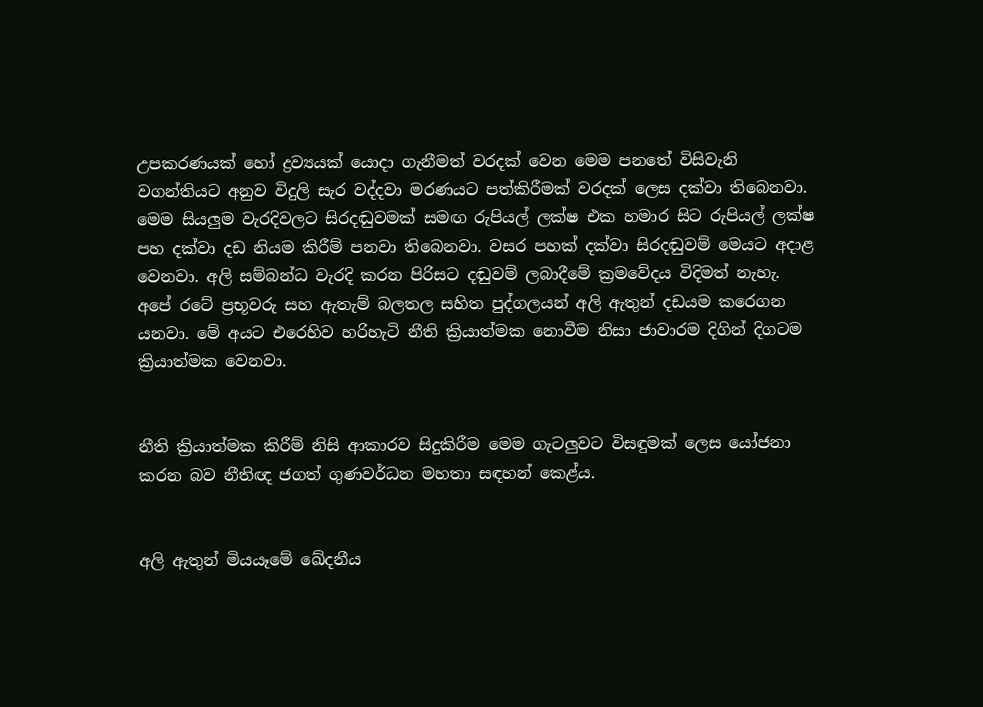උපකරණයක් හෝ ද්‍රව්‍යයක් යොදා ගැනීමත් වරදක් වෙන මෙම පනතේ විසිවැනි වගන්තියට අනුව විදුලි සැර වද්දවා මරණයට පත්කිරීමක් වරදක් ලෙස දක්වා තිබෙනවා. මෙම සියලුම වැරදිවලට සිරදඬුවමක් සමඟ රුපියල් ලක්ෂ එක හමාර සිට රුපියල් ලක්ෂ පහ දක්වා දඩ නියම කිරීම් පනවා තිබෙනවා. වසර පහක් දක්වා සිරදඬුවම් මෙයට අදාළ වෙනවා. අලි සම්බන්ධ වැරදි කරන පිරිසට දඬුවම් ලබාදීමේ ක්‍රමවේදය විදිමත් නැහැ. අපේ රටේ ප්‍රභූවරු සහ ඇතැම් බලතල සහිත පුද්ගලයන් අලි ඇතුන් දඩයම කරෙගන යනවා. මේ අයට එරෙහිව හරිහැටි නීති ක්‍රියාත්මක නොවීම නිසා ජාවාරම දිගින් දිගටම ක්‍රියාත්මක වෙනවා.


නීති ක්‍රියාත්මක කිරීම් නිසි ආකාරව සිදුකිරීම මෙම ගැටලුවට විසඳුමක් ලෙස යෝජනා කරන බව නීතිඥ ජගත් ගුණවර්ධන මහතා සඳහන් කෙළ්ය.


අලි ඇතුන් මියයෑමේ ඛේදනීය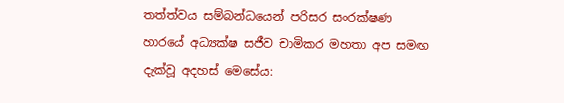තත්ත්වය සම්බන්ධයෙන් පරිසර සංරක්ෂණ හාරයේ අධ්‍යක්ෂ සජීව චාමිකර මහතා අප සමඟ දැක්වූ අදහස් මෙසේය: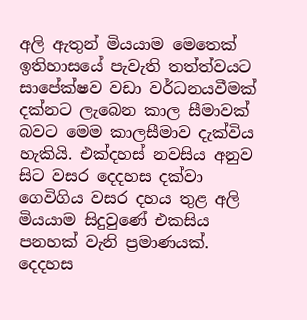අලි ඇතුන් මියයාම මෙතෙක් ඉතිහාසයේ පැවැති තත්ත්වයට සාපේක්ෂව වඩා වර්ධනයවීමක් දක්නට ලැබෙන කාල සීමාවක් බවට මෙම කාලසීමාව දැක්විය හැකියි. එක්දහස් නවසිය අනුව සිට වසර දෙදහස දක්වා ගෙවිගිය වසර දහය තුළ අලි මියයාම සිදුවුණේ එකසිය පනහක් වැනි ප්‍රමාණයක්. දෙදහස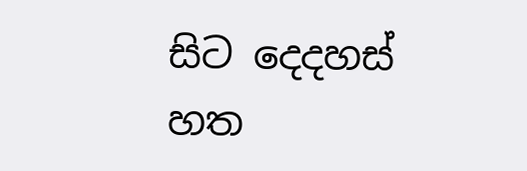සිට දෙදහස් හත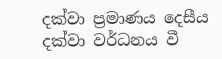දක්වා ප්‍රමාණය දෙසීය දක්වා වර්ධනය වී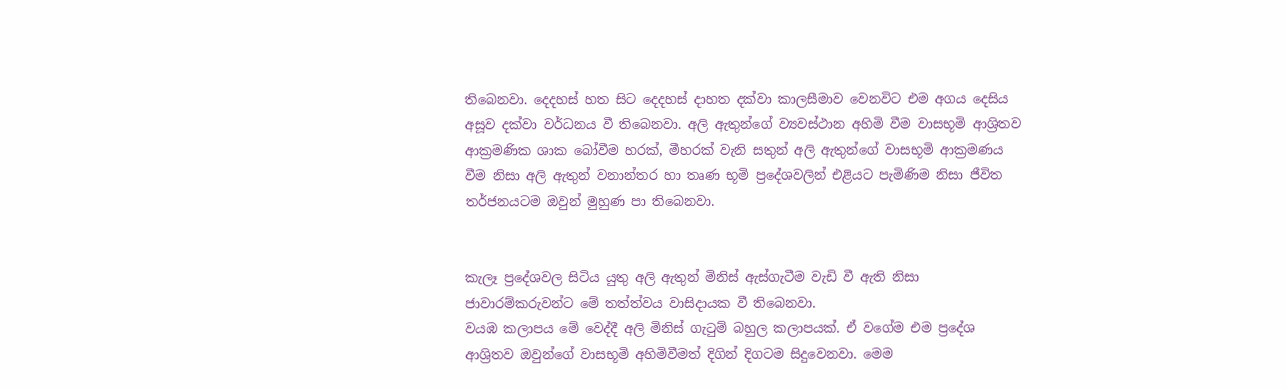තිබෙනවා. දෙදහස් හත සිට දෙදහස් දාහත දක්වා කාලසීමාව වෙනවිට එම අගය දෙසිය අසූව දක්වා වර්ධනය වී තිබෙනවා. අලි ඇතුන්ගේ ව්‍යවස්ථාන අහිමි වීම වාසභූමි ආශ්‍රිතව ආක්‍රමණික ශාක බෝවීම හරක්, මීහරක් වැනි සතුන් අලි ඇතුන්ගේ වාසභූමි ආක්‍රමණය වීම නිසා අලි ඇතුන් වනාන්තර හා තෘණ භූමි ප්‍රදේශවලින් එළියට පැමිණිම නිසා ජීවිත තර්ජනයටම ඔවුන් මුහුණ පා තිබෙනවා.


කැලෑ ප්‍රදේශවල සිටිය යුතු අලි ඇතුන් මිනිස් ඇස්ගැටීම වැඩි වී ඇති නිසා ජාවාරම්කරුවන්ට මේ තත්ත්වය වාසිදායක වී තිබෙනවා.
වයඹ කලාපය මේ වෙද්දී අලි මිනිස් ගැටුම් බහුල කලාපයක්. ඒ වගේම එම ප්‍රදේශ ආශ්‍රිතව ඔවුන්ගේ වාසභූමි අහිමිවීමත් දිගින් දිගටම සිදුවෙනවා. මෙම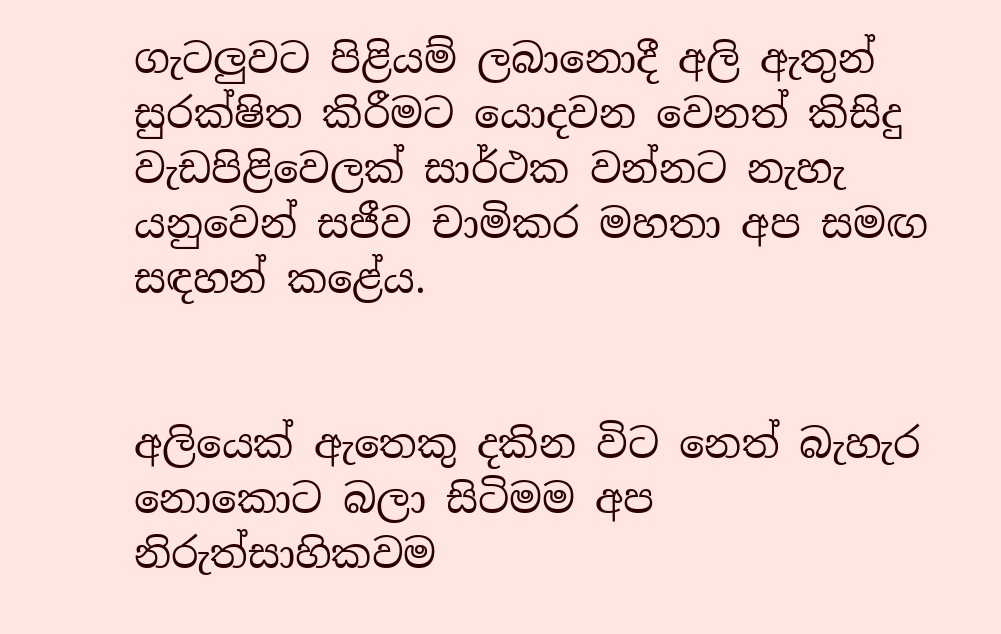ගැටලුවට පිළියම් ලබානොදී අලි ඇතුන් සුරක්ෂිත කිරීමට යොදවන වෙනත් කිසිදු වැඩපිළිවෙලක් සාර්ථක වන්නට නැහැ යනුවෙන් සජීව චාමිකර මහතා අප සමඟ සඳහන් කළේය.


අලියෙක් ඇතෙකු දකින විට නෙත් බැහැර නොකොට බලා සිටිමම අප නිරුත්සාහිකවම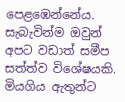පෙළඹෙන්නේය. සැබැවින්ම ඔවුන් අපට වඩාත් සමීප සත්ත්ව විශේෂයකි. මියගිය ඇතුන්ට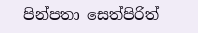පින්පතා සෙත්පිරිත්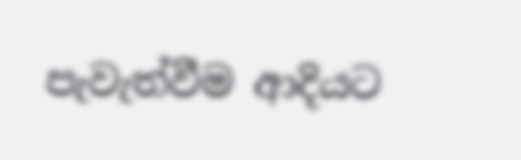පැවැත්වීම ආදියට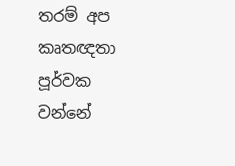තරම් අප කෘතඥතා පූර්වක වන්නේ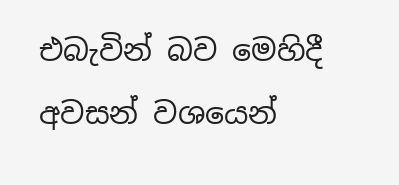එබැවින් බව මෙහිදී අවසන් වශයෙන්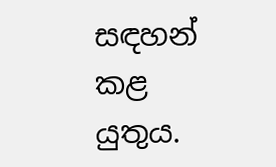සඳහන් කළ යුතුය.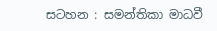සටහන : සමන්තිකා මාධවී